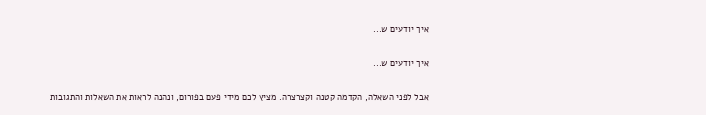איך יודעים ש...

איך יודעים ש...

אבל לפני השאלה, הקדמה קטנה וקצרצרה. מציץ לכם מידי פעם בפורום, ונהנה לראות את השאלות והתגובות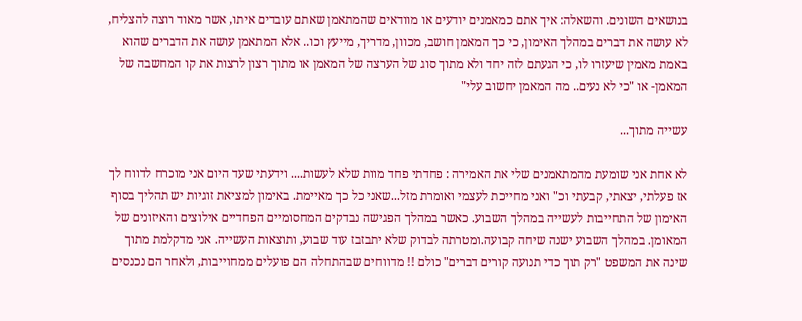בנושאים השונים. והשאלה: איך אתם כמאמנים יודעים או מוודאים שהמתאמן שאתם עובדים איתו, אשר מאוד רוצה להצליח, לא עושה את דברים במהלך האימון, כי כך המאמן חושב, מכוון, מדריך, מייעץ וכו.. אלא המתאמן עושה את הדברים שהוא באמת מאמין שיעזרו לו, כי הגעתם לזה יחד ולא מתוך סוג של הערצה של המאמן או מתוך רצון לרצות את קו המחשבה של המאמן- או "כי לא נעים.. מה המאמן יחשוב עלי"

עשייה מתוך...

לא אחת אני שומעת מהמתאמנים שלי את האמירה : פחדתי פחד מוות שלא לעשות.... וידעתי שעד היום אני מוכרח לדווח לך אז פעלתי, יצאתי, קבעתי וכ" ואני מחייכת לעצמי ואומרת מזל...שאני כל כך מאיימת. באימון למציאת זוגיות יש תהליך בסוף האימון של התחייבות לעשייה במהלך השבוע. כאשר במהלך הפגישה נבדקים המחסומיים הפחדיים אילוצים והאיזונים של המאומן. במהלך השבוע ישנה שיחה קבועה.ומטרתה לבדוק שלא יתבזבז עוד שבוע, ותוצאות העשייה. אני מדקלמת מתוך שינה את המשפט "רק תוך כדי תנועה קורים דברים" כולם !! מדווחים שבהתחלה הם פועלים ממחוייבות, ולאחר הם נכנסים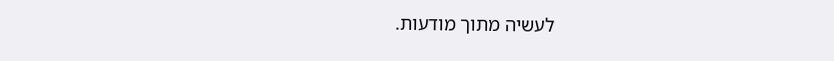לעשיה מתוך מודעות.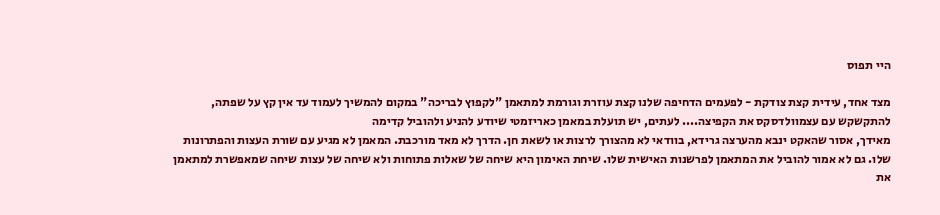היי תפוס

מצד אחד, עידית קצת צודקת - לפעמים הדחיפה שלנו קצת עוזרת וגורמת למתאמן "לקפוץ לבריכה" במקום להמשיך לעמוד עד אין קץ על שפתה, להתקשקש עם עצמוולדסקס את הקפיצה.... לעתים, יש תועלת במאמן כאריזמטי שיודע להניע ולהוביל קדימה
מאידך, אסור שהאקט ינבא מהערצה גרידא, בוודאי לא מהצורך לרצות או לשאת חן. הדרך לא מאד מורכבת. המאמן לא מגיע עם שורת העצות והפתרונות שלו. גם לא אמור להוביל את המתאמן לפרשנות האישית שלו. שיחת האימון היא שיחה של שאלות פתוחות ולא שיחה של עצות שיחה שמאפשרת למתאמן את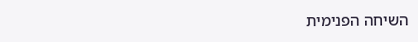השיחה הפנימית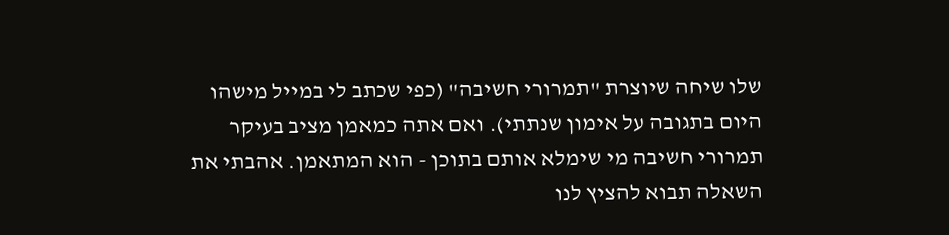שלו שיחה שיוצרת "תמרורי חשיבה" (כפי שכתב לי במייל מישהו היום בתגובה על אימון שנתתי). ואם אתה כמאמן מציב בעיקר תמרורי חשיבה מי שימלא אותם בתוכן - הוא המתאמן. אהבתי את השאלה תבוא להציץ לנו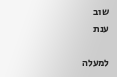שוב
ענת

למעלה